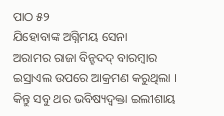ପାଠ ୫୨
ଯିହୋବାଙ୍କ ଅଗ୍ନିମୟ ସେନା
ଅରାମର ରାଜା ବିନ୍ହଦଦ୍ ବାରମ୍ବାର ଇସ୍ରାଏଲ ଉପରେ ଆକ୍ରମଣ କରୁଥିଲା । କିନ୍ତୁ ସବୁ ଥର ଭବିଷ୍ୟଦ୍ବକ୍ତା ଇଲୀଶାୟ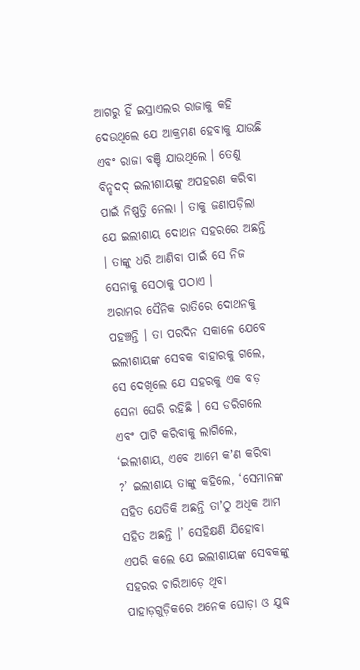ଆଗରୁ ହିଁ ଇସ୍ରାଏଲର ରାଜାକୁ କହି ଦେଉଥିଲେ ଯେ ଆକ୍ରମଣ ହେବାକୁ ଯାଉଛି ଏବଂ ରାଜା ବଞ୍ଚି ଯାଉଥିଲେ । ତେଣୁ ବିନ୍ହଦଦ୍ ଇଲୀଶାୟଙ୍କୁ ଅପହରଣ କରିବା ପାଇଁ ନିଷ୍ପତ୍ତି ନେଲା । ତାକୁ ଜଣାପଡ଼ିଲା ଯେ ଇଲୀଶାୟ ଦୋଥନ ସହରରେ ଅଛନ୍ତି । ତାଙ୍କୁ ଧରି ଆଣିବା ପାଇଁ ସେ ନିଜ ସେନାକୁ ସେଠାକୁ ପଠାଏ ।
ଅରାମର ସୈନିକ ରାତିରେ ଦୋଥନକୁ ପହଞ୍ଚନ୍ତି । ତା ପରଦିନ ସକାଳେ ଯେବେ ଇଲୀଶାୟଙ୍କ ସେବକ ବାହାରକୁ ଗଲେ, ସେ ଦେଖିଲେ ଯେ ସହରକୁ ଏକ ବଡ଼ ସେନା ଘେରି ରହିଛି । ସେ ଡରିଗଲେ ଏବଂ ପାଟି କରିବାକୁ ଲାଗିଲେ, ‘ଇଲୀଶାୟ, ଏବେ ଆମେ କʼଣ କରିବା ?’ ଇଲୀଶାୟ ତାଙ୍କୁ କହିଲେ, ‘ସେମାନଙ୍କ ସହିତ ଯେତିକି ଅଛନ୍ତି ତାʼଠୁ ଅଧିକ ଆମ ସହିତ ଅଛନ୍ତି ।’ ସେହିକ୍ଷଣି ଯିହୋବା ଏପରି କଲେ ଯେ ଇଲୀଶାୟଙ୍କ ସେବକଙ୍କୁ ସହରର ଚାରିଆଡ଼େ ଥିବା ପାହାଡ଼ଗୁଡ଼ିକରେ ଅନେକ ଘୋଡ଼ା ଓ ଯୁଦ୍ଧ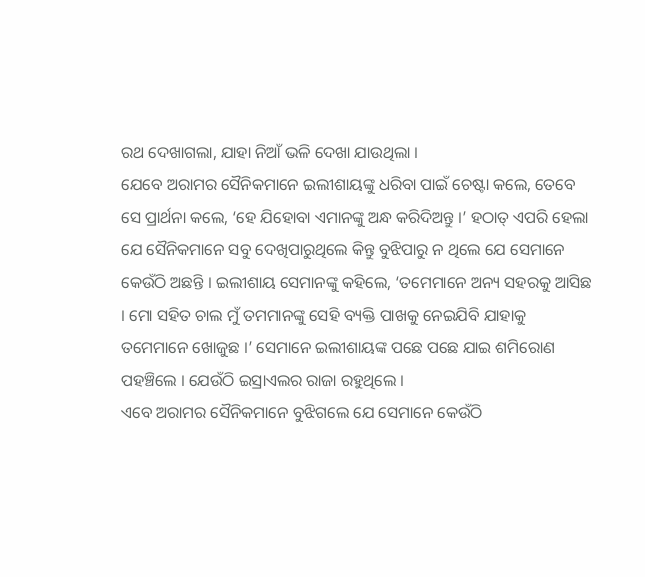ରଥ ଦେଖାଗଲା, ଯାହା ନିଆଁ ଭଳି ଦେଖା ଯାଉଥିଲା ।
ଯେବେ ଅରାମର ସୈନିକମାନେ ଇଲୀଶାୟଙ୍କୁ ଧରିବା ପାଇଁ ଚେଷ୍ଟା କଲେ, ତେବେ ସେ ପ୍ରାର୍ଥନା କଲେ, ‘ହେ ଯିହୋବା ଏମାନଙ୍କୁ ଅନ୍ଧ କରିଦିଅନ୍ତୁ ।’ ହଠାତ୍ ଏପରି ହେଲା ଯେ ସୈନିକମାନେ ସବୁ ଦେଖିପାରୁଥିଲେ କିନ୍ତୁ ବୁଝିପାରୁ ନ ଥିଲେ ଯେ ସେମାନେ କେଉଁଠି ଅଛନ୍ତି । ଇଲୀଶାୟ ସେମାନଙ୍କୁ କହିଲେ, ‘ତମେମାନେ ଅନ୍ୟ ସହରକୁ ଆସିଛ । ମୋ ସହିତ ଚାଲ ମୁଁ ତମମାନଙ୍କୁ ସେହି ବ୍ୟକ୍ତି ପାଖକୁ ନେଇଯିବି ଯାହାକୁ ତମେମାନେ ଖୋଜୁଛ ।’ ସେମାନେ ଇଲୀଶାୟଙ୍କ ପଛେ ପଛେ ଯାଇ ଶମିରୋଣ ପହଞ୍ଚିଲେ । ଯେଉଁଠି ଇସ୍ରାଏଲର ରାଜା ରହୁଥିଲେ ।
ଏବେ ଅରାମର ସୈନିକମାନେ ବୁଝିଗଲେ ଯେ ସେମାନେ କେଉଁଠି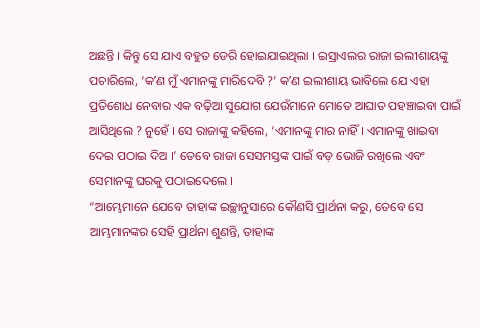ଅଛନ୍ତି । କିନ୍ତୁ ସେ ଯାଏ ବହୁତ ଡେରି ହୋଇଯାଇଥିଲା । ଇସ୍ରାଏଲର ରାଜା ଇଲୀଶାୟଙ୍କୁ ପଚାରିଲେ, ‘କʼଣ ମୁଁ ଏମାନଙ୍କୁ ମାରିଦେବି ?’ କʼଣ ଇଲୀଶାୟ ଭାବିଲେ ଯେ ଏହା ପ୍ରତିଶୋଧ ନେବାର ଏକ ବଢ଼ିଆ ସୁଯୋଗ ଯେଉଁମାନେ ମୋତେ ଆଘାତ ପହଞ୍ଚାଇବା ପାଇଁ ଆସିଥିଲେ ? ନୁହେଁ । ସେ ରାଜାଙ୍କୁ କହିଲେ, ‘ଏମାନଙ୍କୁ ମାର ନାହିଁ । ଏମାନଙ୍କୁ ଖାଇବା ଦେଇ ପଠାଇ ଦିଅ ।’ ତେବେ ରାଜା ସେସମସ୍ତଙ୍କ ପାଇଁ ବଡ଼ ଭୋଜି ରଖିଲେ ଏବଂ ସେମାନଙ୍କୁ ଘରକୁ ପଠାଇଦେଲେ ।
“ଆମ୍ଭେମାନେ ଯେବେ ତାହାଙ୍କ ଇଚ୍ଛାନୁସାରେ କୌଣସି ପ୍ରାର୍ଥନା କରୁ, ତେବେ ସେ ଆମ୍ଭମାନଙ୍କର ସେହି ପ୍ରାର୍ଥନା ଶୁଣନ୍ତି, ତାହାଙ୍କ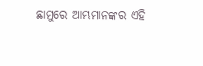ଛାମୁରେ ଆମ୍ଭମାନଙ୍କର ଏହି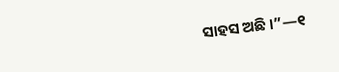ସାହସ ଅଛି ।”—୧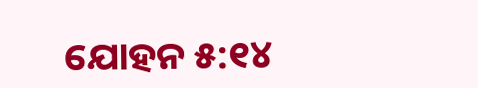ଯୋହନ ୫:୧୪